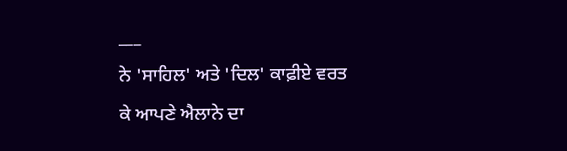___
ਨੇ 'ਸਾਹਿਲ' ਅਤੇ 'ਦਿਲ' ਕਾਫ਼ੀਏ ਵਰਤ ਕੇ ਆਪਣੇ ਐਲਾਨੇ ਦਾ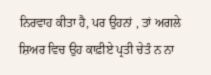ਨਿਰਵਾਹ ਕੀਤਾ ਹੈ, ਪਰ ਉਹਨਾਂ , ਤਾਂ ਅਗਲੇ ਸ਼ਿਅਰ ਵਿਚ ਉਹ ਕਾਫ਼ੀਏ ਪ੍ਰਤੀ ਚੇਤੰ ਨ ਨਾ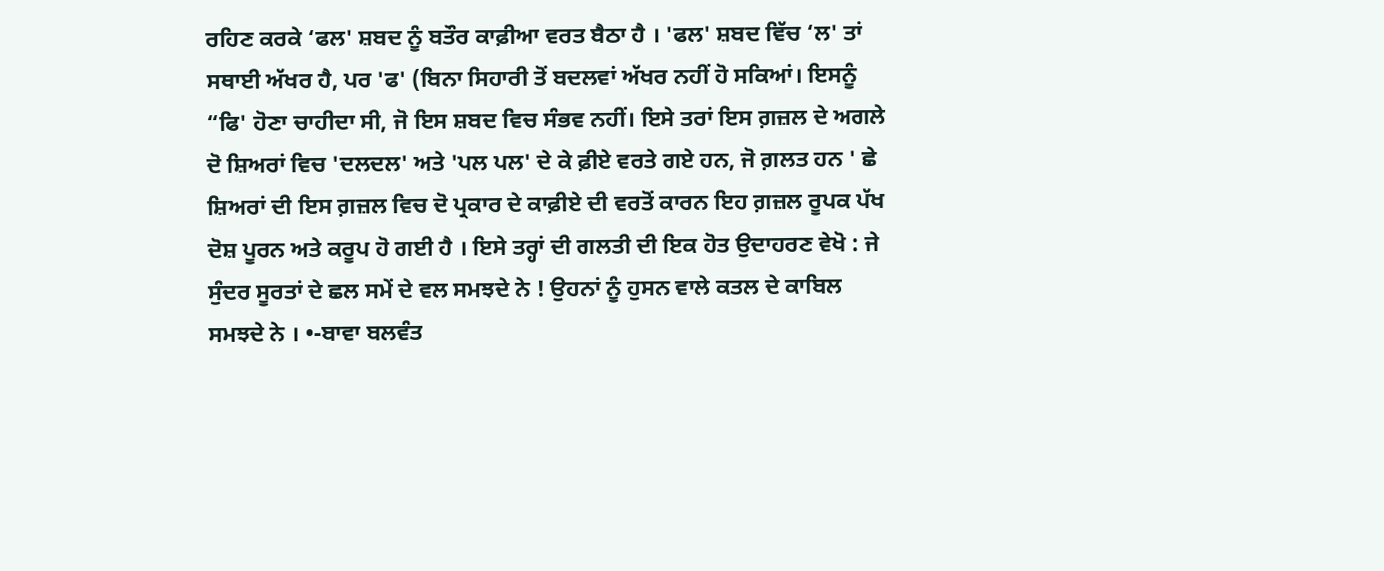ਰਹਿਣ ਕਰਕੇ ‘ਫਲ' ਸ਼ਬਦ ਨੂੰ ਬਤੌਰ ਕਾਫ਼ੀਆ ਵਰਤ ਬੈਠਾ ਹੈ । 'ਫਲ' ਸ਼ਬਦ ਵਿੱਚ ‘ਲ' ਤਾਂ ਸਥਾਈ ਅੱਖਰ ਹੈ, ਪਰ 'ਫ' (ਬਿਨਾ ਸਿਹਾਰੀ ਤੋਂ ਬਦਲਵਾਂ ਅੱਖਰ ਨਹੀਂ ਹੋ ਸਕਿਆਂ। ਇਸਨੂੰ “ਫਿ' ਹੋਣਾ ਚਾਹੀਦਾ ਸੀ, ਜੋ ਇਸ ਸ਼ਬਦ ਵਿਚ ਸੰਭਵ ਨਹੀਂ। ਇਸੇ ਤਰਾਂ ਇਸ ਗ਼ਜ਼ਲ ਦੇ ਅਗਲੇ ਦੋ ਸ਼ਿਅਰਾਂ ਵਿਚ 'ਦਲਦਲ' ਅਤੇ 'ਪਲ ਪਲ' ਦੇ ਕੇ ਫ਼ੀਏ ਵਰਤੇ ਗਏ ਹਨ, ਜੋ ਗ਼ਲਤ ਹਨ ' ਛੇ ਸ਼ਿਅਰਾਂ ਦੀ ਇਸ ਗ਼ਜ਼ਲ ਵਿਚ ਦੋ ਪ੍ਰਕਾਰ ਦੇ ਕਾਫ਼ੀਏ ਦੀ ਵਰਤੋਂ ਕਾਰਨ ਇਹ ਗ਼ਜ਼ਲ ਰੂਪਕ ਪੱਖ ਦੋਸ਼ ਪੂਰਨ ਅਤੇ ਕਰੂਪ ਹੋ ਗਈ ਹੈ । ਇਸੇ ਤਰ੍ਹਾਂ ਦੀ ਗਲਤੀ ਦੀ ਇਕ ਹੋਤ ਉਦਾਹਰਣ ਵੇਖੋ : ਜੇ ਸੁੰਦਰ ਸੂਰਤਾਂ ਦੇ ਛਲ ਸਮੇਂ ਦੇ ਵਲ ਸਮਝਦੇ ਨੇ ! ਉਹਨਾਂ ਨੂੰ ਹੁਸਨ ਵਾਲੇ ਕਤਲ ਦੇ ਕਾਬਿਲ ਸਮਝਦੇ ਨੇ । •-ਬਾਵਾ ਬਲਵੰਤ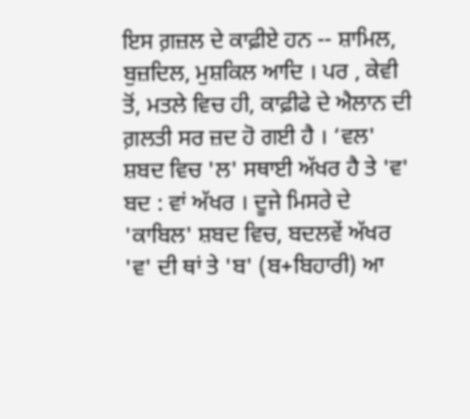ਇਸ ਗ਼ਜ਼ਲ ਦੇ ਕਾਫ਼ੀਏ ਹਨ -- ਸ਼ਾਮਿਲ, ਬੁਜ਼ਦਿਲ, ਮੁਸ਼ਕਿਲ ਆਦਿ । ਪਰ , ਕੇਵੀ ਤੋਂ, ਮਤਲੇ ਵਿਚ ਹੀ, ਕਾਫ਼ੀਫੇ ਦੇ ਐਲਾਨ ਦੀ ਗ਼ਲਤੀ ਸਰ ਜ਼ਦ ਹੋ ਗਈ ਹੈ । ‘ਵਲ' ਸ਼ਬਦ ਵਿਚ 'ਲ' ਸਥਾਈ ਅੱਖਰ ਹੈ ਤੇ 'ਵ' ਬਦ : ਵਾਂ ਅੱਖਰ । ਦੂਜੇ ਮਿਸਰੇ ਦੇ 'ਕਾਬਿਲ' ਸ਼ਬਦ ਵਿਚ, ਬਦਲਵੇਂ ਅੱਖਰ 'ਵ' ਦੀ ਥਾਂ ਤੇ 'ਬ' (ਬ+ਬਿਹਾਰੀ) ਆ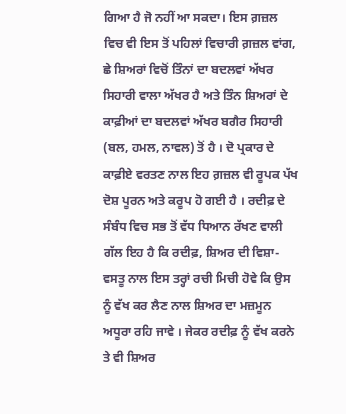ਗਿਆ ਹੈ ਜੋ ਨਹੀਂ ਆ ਸਕਦਾ। ਇਸ ਗ਼ਜ਼ਲ ਵਿਚ ਵੀ ਇਸ ਤੋਂ ਪਹਿਲਾਂ ਵਿਚਾਰੀ ਗ਼ਜ਼ਲ ਵਾਂਗ, ਛੇ ਸ਼ਿਅਰਾਂ ਵਿਚੋਂ ਤਿੰਨਾਂ ਦਾ ਬਦਲਵਾਂ ਅੱਖਰ ਸਿਹਾਰੀ ਵਾਲਾ ਅੱਖਰ ਹੈ ਅਤੇ ਤਿੰਨ ਸ਼ਿਅਰਾਂ ਦੇ ਕਾਫ਼ੀਆਂ ਦਾ ਬਦਲਵਾਂ ਅੱਖਰ ਬਗੈਰ ਸਿਹਾਰੀ (ਬਲ, ਹਮਲ, ਨਾਵਲ) ਤੋਂ ਹੈ । ਦੋ ਪ੍ਰਕਾਰ ਦੇ ਕਾਫ਼ੀਏ ਵਰਤਣ ਨਾਲ ਇਹ ਗ਼ਜ਼ਲ ਵੀ ਰੂਪਕ ਪੱਖ ਦੋਸ਼ ਪੂਰਨ ਅਤੇ ਕਰੂਪ ਹੋ ਗਈ ਹੈ । ਰਦੀਫ਼ ਦੇ ਸੰਬੰਧ ਵਿਚ ਸਭ ਤੋਂ ਵੱਧ ਧਿਆਨ ਰੱਖਣ ਵਾਲੀ ਗੱਲ ਇਹ ਹੈ ਕਿ ਰਦੀਫ਼, ਸ਼ਿਅਰ ਦੀ ਵਿਸ਼ਾ-ਵਸਤੂ ਨਾਲ ਇਸ ਤਰ੍ਹਾਂ ਰਚੀ ਮਿਚੀ ਹੋਵੇ ਕਿ ਉਸ ਨੂੰ ਵੱਖ ਕਰ ਲੈਣ ਨਾਲ ਸ਼ਿਅਰ ਦਾ ਮਜ਼ਮੂਨ ਅਧੂਰਾ ਰਹਿ ਜਾਵੇ । ਜੇਕਰ ਰਦੀਫ਼ ਨੂੰ ਵੱਖ ਕਰਨੇ ਤੇ ਵੀ ਸ਼ਿਅਰ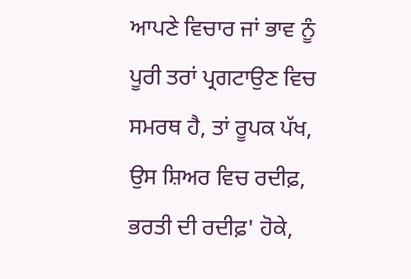ਆਪਣੇ ਵਿਚਾਰ ਜਾਂ ਭਾਵ ਨੂੰ ਪੂਰੀ ਤਰਾਂ ਪ੍ਰਗਟਾਉਣ ਵਿਚ ਸਮਰਥ ਹੈ, ਤਾਂ ਰੂਪਕ ਪੱਖ, ਉਸ ਸ਼ਿਅਰ ਵਿਚ ਰਦੀਫ਼, ਭਰਤੀ ਦੀ ਰਦੀਫ਼' ਹੋਕੇ,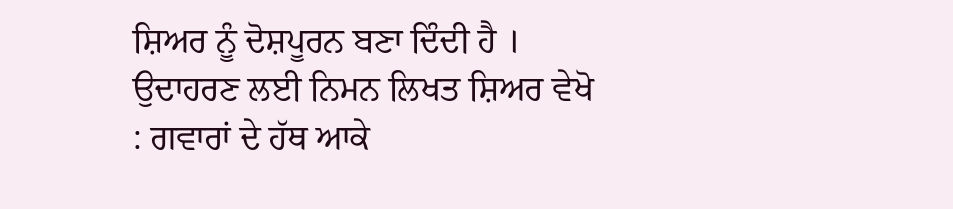ਸ਼ਿਅਰ ਨੂੰ ਦੋਸ਼ਪੂਰਨ ਬਣਾ ਦਿੰਦੀ ਹੈ । ਉਦਾਹਰਣ ਲਈ ਨਿਮਨ ਲਿਖਤ ਸ਼ਿਅਰ ਵੇਖੋ : ਗਵਾਰਾਂ ਦੇ ਹੱਥ ਆਕੇ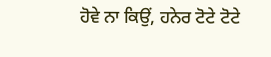ਹੋਵੇ ਨਾ ਕਿਉਂ, ਹਨੇਰ ਟੋਟੇ ਟੋਟੇ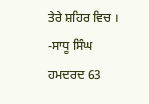ਤੇਰੇ ਸ਼ਹਿਰ ਵਿਚ । -ਸਾਧੂ ਸਿੰਘ ਹਮਦਰਦ 63